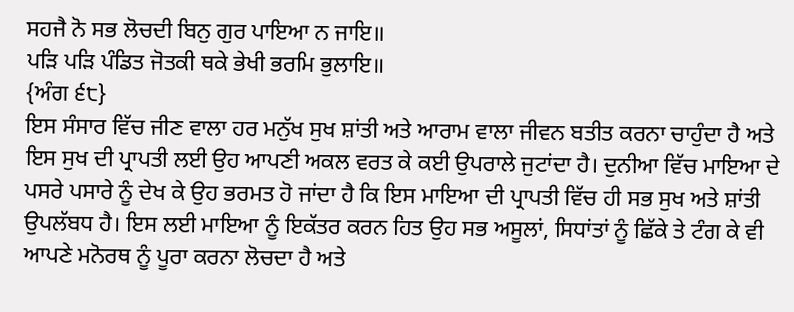ਸਹਜੈ ਨੋ ਸਭ ਲੋਚਦੀ ਬਿਨੁ ਗੁਰ ਪਾਇਆ ਨ ਜਾਇ॥
ਪੜਿ ਪੜਿ ਪੰਡਿਤ ਜੋਤਕੀ ਥਕੇ ਭੇਖੀ ਭਰਮਿ ਭੁਲਾਇ॥
{ਅੰਗ ੬੮}
ਇਸ ਸੰਸਾਰ ਵਿੱਚ ਜੀਣ ਵਾਲਾ ਹਰ ਮਨੁੱਖ ਸੁਖ ਸ਼ਾਂਤੀ ਅਤੇ ਆਰਾਮ ਵਾਲਾ ਜੀਵਨ ਬਤੀਤ ਕਰਨਾ ਚਾਹੁੰਦਾ ਹੈ ਅਤੇ ਇਸ ਸੁਖ ਦੀ ਪ੍ਰਾਪਤੀ ਲਈ ਉਹ ਆਪਣੀ ਅਕਲ ਵਰਤ ਕੇ ਕਈ ਉਪਰਾਲੇ ਜੁਟਾਂਦਾ ਹੈ। ਦੁਨੀਆ ਵਿੱਚ ਮਾਇਆ ਦੇ ਪਸਰੇ ਪਸਾਰੇ ਨੂੰ ਦੇਖ ਕੇ ਉਹ ਭਰਮਤ ਹੋ ਜਾਂਦਾ ਹੈ ਕਿ ਇਸ ਮਾਇਆ ਦੀ ਪ੍ਰਾਪਤੀ ਵਿੱਚ ਹੀ ਸਭ ਸੁਖ ਅਤੇ ਸ਼ਾਂਤੀ ਉਪਲੱਬਧ ਹੈ। ਇਸ ਲਈ ਮਾਇਆ ਨੂੰ ਇਕੱਤਰ ਕਰਨ ਹਿਤ ਉਹ ਸਭ ਅਸੂਲਾਂ, ਸਿਧਾਂਤਾਂ ਨੂੰ ਛਿੱਕੇ ਤੇ ਟੰਗ ਕੇ ਵੀ ਆਪਣੇ ਮਨੋਰਥ ਨੂੰ ਪੂਰਾ ਕਰਨਾ ਲੋਚਦਾ ਹੈ ਅਤੇ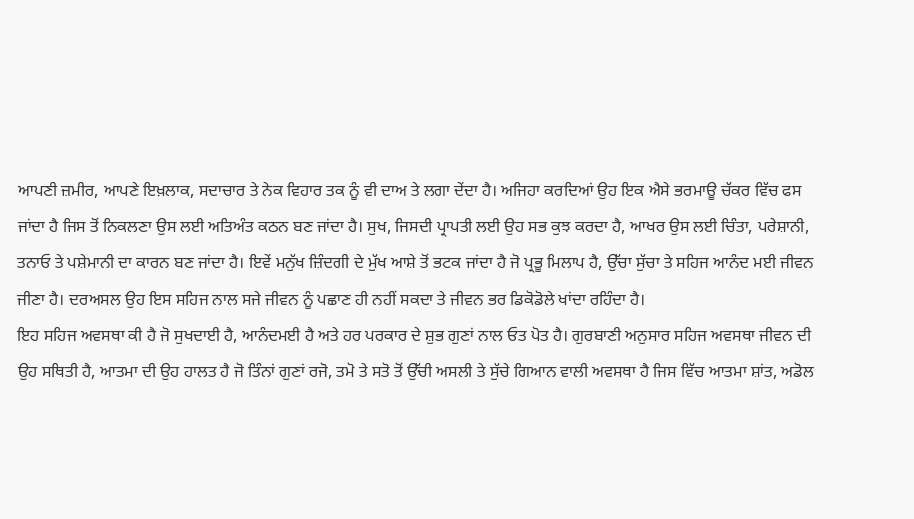ਆਪਣੀ ਜ਼ਮੀਰ, ਆਪਣੇ ਇਖ਼ਲਾਕ, ਸਦਾਚਾਰ ਤੇ ਨੇਕ ਵਿਹਾਰ ਤਕ ਨੂੰ ਵੀ ਦਾਅ ਤੇ ਲਗਾ ਦੇਂਦਾ ਹੈ। ਅਜਿਹਾ ਕਰਦਿਆਂ ਉਹ ਇਕ ਐਸੇ ਭਰਮਾਊ ਚੱਕਰ ਵਿੱਚ ਫਸ ਜਾਂਦਾ ਹੈ ਜਿਸ ਤੋਂ ਨਿਕਲਣਾ ਉਸ ਲਈ ਅਤਿਅੰਤ ਕਠਨ ਬਣ ਜਾਂਦਾ ਹੈ। ਸੁਖ, ਜਿਸਦੀ ਪ੍ਰਾਪਤੀ ਲਈ ਉਹ ਸਭ ਕੁਝ ਕਰਦਾ ਹੈ, ਆਖਰ ਉਸ ਲਈ ਚਿੰਤਾ, ਪਰੇਸ਼ਾਨੀ, ਤਨਾਓ ਤੇ ਪਸ਼ੇਮਾਨੀ ਦਾ ਕਾਰਨ ਬਣ ਜਾਂਦਾ ਹੈ। ਇਵੇਂ ਮਨੁੱਖ ਜ਼ਿੰਦਗੀ ਦੇ ਮੁੱਖ ਆਸ਼ੇ ਤੋਂ ਭਟਕ ਜਾਂਦਾ ਹੈ ਜੋ ਪ੍ਰਭੂ ਮਿਲਾਪ ਹੈ, ਉੱਚਾ ਸੁੱਚਾ ਤੇ ਸਹਿਜ ਆਨੰਦ ਮਈ ਜੀਵਨ ਜੀਣਾ ਹੈ। ਦਰਅਸਲ ਉਹ ਇਸ ਸਹਿਜ ਨਾਲ ਸਜੇ ਜੀਵਨ ਨੂੰ ਪਛਾਣ ਹੀ ਨਹੀਂ ਸਕਦਾ ਤੇ ਜੀਵਨ ਭਰ ਡਿਕੋਡੋਲੇ ਖਾਂਦਾ ਰਹਿੰਦਾ ਹੈ।
ਇਹ ਸਹਿਜ ਅਵਸਥਾ ਕੀ ਹੈ ਜੋ ਸੁਖਦਾਈ ਹੈ, ਆਨੰਦਮਈ ਹੈ ਅਤੇ ਹਰ ਪਰਕਾਰ ਦੇ ਸ਼ੁਭ ਗੁਣਾਂ ਨਾਲ ਓਤ ਪੋਤ ਹੈ। ਗੁਰਬਾਣੀ ਅਨੁਸਾਰ ਸਹਿਜ ਅਵਸਥਾ ਜੀਵਨ ਦੀ ਉਹ ਸਥਿਤੀ ਹੈ, ਆਤਮਾ ਦੀ ਉਹ ਹਾਲਤ ਹੈ ਜੋ ਤਿੰਨਾਂ ਗੁਣਾਂ ਰਜੋ, ਤਮੋ ਤੇ ਸਤੋ ਤੋਂ ਉੱਚੀ ਅਸਲੀ ਤੇ ਸੁੱਚੇ ਗਿਆਨ ਵਾਲੀ ਅਵਸਥਾ ਹੈ ਜਿਸ ਵਿੱਚ ਆਤਮਾ ਸ਼ਾਂਤ, ਅਡੋਲ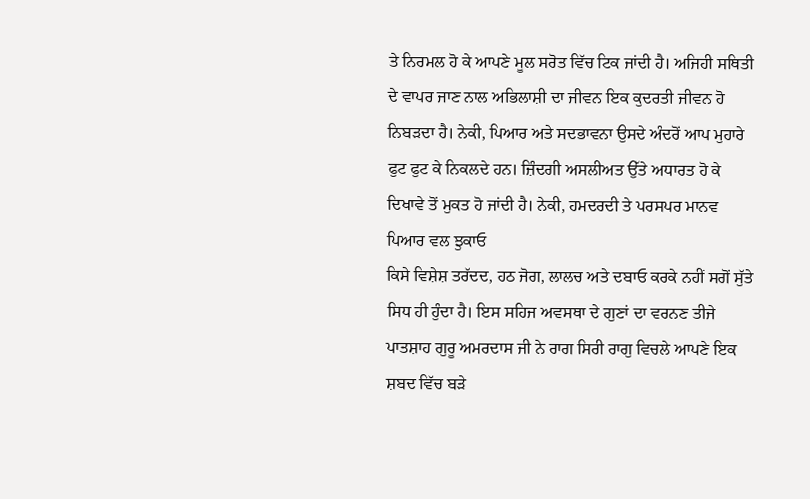ਤੇ ਨਿਰਮਲ ਹੋ ਕੇ ਆਪਣੇ ਮੂਲ ਸਰੋਤ ਵਿੱਚ ਟਿਕ ਜਾਂਦੀ ਹੈ। ਅਜਿਹੀ ਸਥਿਤੀ ਦੇ ਵਾਪਰ ਜਾਣ ਨਾਲ ਅਭਿਲਾਸ਼ੀ ਦਾ ਜੀਵਨ ਇਕ ਕੁਦਰਤੀ ਜੀਵਨ ਹੋ ਨਿਬੜਦਾ ਹੈ। ਨੇਕੀ, ਪਿਆਰ ਅਤੇ ਸਦਭਾਵਨਾ ਉਸਦੇ ਅੰਦਰੋਂ ਆਪ ਮੁਹਾਰੇ ਫੁਟ ਫੁਟ ਕੇ ਨਿਕਲਦੇ ਹਨ। ਜ਼ਿੰਦਗੀ ਅਸਲੀਅਤ ਉੱਤੇ ਅਧਾਰਤ ਹੋ ਕੇ ਦਿਖਾਵੇ ਤੋਂ ਮੁਕਤ ਹੋ ਜਾਂਦੀ ਹੈ। ਨੇਕੀ, ਹਮਦਰਦੀ ਤੇ ਪਰਸਪਰ ਮਾਨਵ ਪਿਆਰ ਵਲ ਝੁਕਾਓ
ਕਿਸੇ ਵਿਸ਼ੇਸ਼ ਤਰੱਦਦ, ਹਠ ਜੋਗ, ਲਾਲਚ ਅਤੇ ਦਬਾਓ ਕਰਕੇ ਨਹੀਂ ਸਗੋਂ ਸੁੱਤੇ ਸਿਧ ਹੀ ਹੁੰਦਾ ਹੈ। ਇਸ ਸਹਿਜ ਅਵਸਥਾ ਦੇ ਗੁਣਾਂ ਦਾ ਵਰਨਣ ਤੀਜੇ ਪਾਤਸ਼ਾਹ ਗੁਰੂ ਅਮਰਦਾਸ ਜੀ ਨੇ ਰਾਗ ਸਿਰੀ ਰਾਗੁ ਵਿਚਲੇ ਆਪਣੇ ਇਕ ਸ਼ਬਦ ਵਿੱਚ ਬੜੇ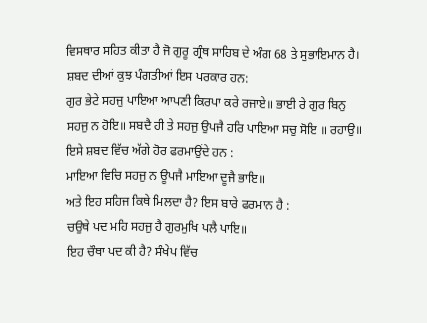ਵਿਸਥਾਰ ਸਹਿਤ ਕੀਤਾ ਹੈ ਜੋ ਗੁਰੂ ਗ੍ਰੰਥ ਸਾਹਿਬ ਦੇ ਅੰਗ 68 ਤੇ ਸੁਭਾਇਮਾਨ ਹੈ। ਸ਼ਬਦ ਦੀਆਂ ਕੁਝ ਪੰਗਤੀਆਂ ਇਸ ਪਰਕਾਰ ਹਨ:
ਗੁਰ ਭੇਟੇ ਸਹਜੁ ਪਾਇਆ ਆਪਣੀ ਕਿਰਪਾ ਕਰੇ ਰਜਾਏ॥ ਭਾਈ ਰੇ ਗੁਰ ਬਿਨੁ ਸਹਜੁ ਨ ਹੋਇ॥ ਸਬਦੈ ਹੀ ਤੇ ਸਹਜੁ ਉਪਜੈ ਹਰਿ ਪਾਇਆ ਸਚੁ ਸੋਇ ॥ ਰਹਾਉ॥
ਇਸੇ ਸ਼ਬਦ ਵਿੱਚ ਅੱਗੇ ਹੋਰ ਫਰਮਾਉਂਦੇ ਹਨ :
ਮਾਇਆ ਵਿਚਿ ਸਹਜੁ ਨ ਊਪਜੈ ਮਾਇਆ ਦੂਜੈ ਭਾਇ॥
ਅਤੇ ਇਹ ਸਹਿਜ ਕਿਥੇ ਮਿਲਦਾ ਹੈ? ਇਸ ਬਾਰੇ ਫਰਮਾਨ ਹੈ :
ਚਉਥੇ ਪਦ ਮਹਿ ਸਹਜੁ ਹੈ ਗੁਰਮੁਖਿ ਪਲੈ ਪਾਇ॥
ਇਹ ਚੌਥਾ ਪਦ ਕੀ ਹੈ? ਸੰਖੇਪ ਵਿੱਚ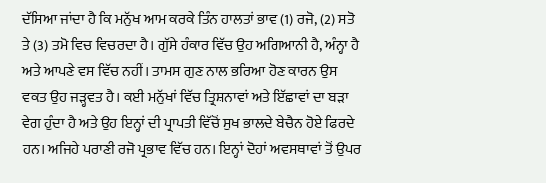ਦੱਸਿਆ ਜਾਂਦਾ ਹੈ ਕਿ ਮਨੁੱਖ ਆਮ ਕਰਕੇ ਤਿੰਨ ਹਾਲਤਾਂ ਭਾਵ (1) ਰਜੋ, (2) ਸਤੋ ਤੇ (3) ਤਮੋ ਵਿਚ ਵਿਚਰਦਾ ਹੈ। ਗੁੱਸੇ ਹੰਕਾਰ ਵਿੱਚ ਉਹ ਅਗਿਆਨੀ ਹੈ, ਅੰਨ੍ਹਾ ਹੈ ਅਤੇ ਆਪਣੇ ਵਸ ਵਿੱਚ ਨਹੀਂ। ਤਾਮਸ ਗੁਣ ਨਾਲ ਭਰਿਆ ਹੋਣ ਕਾਰਨ ਉਸ ਵਕਤ ਉਹ ਜੜ੍ਹਵਤ ਹੈ। ਕਈ ਮਨੁੱਖਾਂ ਵਿੱਚ ਤ੍ਰਿਸ਼ਨਾਵਾਂ ਅਤੇ ਇੱਛਾਵਾਂ ਦਾ ਬੜਾ ਵੇਗ ਹੁੰਦਾ ਹੈ ਅਤੇ ਉਹ ਇਨ੍ਹਾਂ ਦੀ ਪ੍ਰਾਪਤੀ ਵਿੱਚੋਂ ਸੁਖ ਭਾਲਦੇ ਬੇਚੈਨ ਹੋਏ ਫਿਰਦੇ ਹਨ। ਅਜਿਹੇ ਪਰਾਣੀ ਰਜੋ ਪ੍ਰਭਾਵ ਵਿੱਚ ਹਨ। ਇਨ੍ਹਾਂ ਦੋਹਾਂ ਅਵਸਥਾਵਾਂ ਤੋਂ ਉਪਰ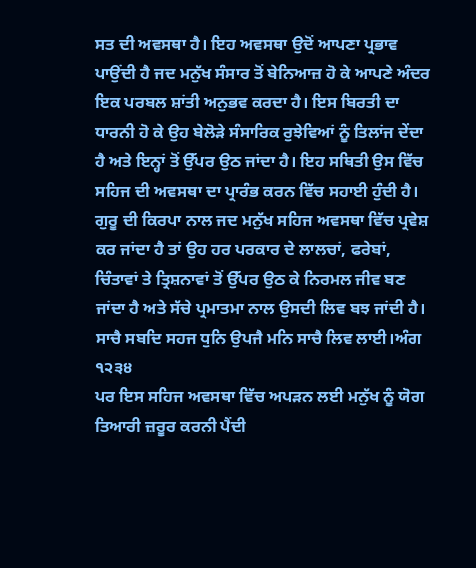ਸਤ ਦੀ ਅਵਸਥਾ ਹੈ। ਇਹ ਅਵਸਥਾ ਉਦੋਂ ਆਪਣਾ ਪ੍ਰਭਾਵ ਪਾਉਂਦੀ ਹੈ ਜਦ ਮਨੁੱਖ ਸੰਸਾਰ ਤੋਂ ਬੇਨਿਆਜ਼ ਹੋ ਕੇ ਆਪਣੇ ਅੰਦਰ ਇਕ ਪਰਬਲ ਸ਼ਾਂਤੀ ਅਨੁਭਵ ਕਰਦਾ ਹੈ। ਇਸ ਬਿਰਤੀ ਦਾ ਧਾਰਨੀ ਹੋ ਕੇ ਉਹ ਬੇਲੋੜੇ ਸੰਸਾਰਿਕ ਰੁਝੇਵਿਆਂ ਨੂੰ ਤਿਲਾਂਜ ਦੇਂਦਾ ਹੈ ਅਤੇ ਇਨ੍ਹਾਂ ਤੋਂ ਉੱਪਰ ਉਠ ਜਾਂਦਾ ਹੈ। ਇਹ ਸਥਿਤੀ ਉਸ ਵਿੱਚ ਸਹਿਜ ਦੀ ਅਵਸਥਾ ਦਾ ਪ੍ਰਾਰੰਭ ਕਰਨ ਵਿੱਚ ਸਹਾਈ ਹੁੰਦੀ ਹੈ। ਗੁਰੂ ਦੀ ਕਿਰਪਾ ਨਾਲ ਜਦ ਮਨੁੱਖ ਸਹਿਜ ਅਵਸਥਾ ਵਿੱਚ ਪ੍ਰਵੇਸ਼ ਕਰ ਜਾਂਦਾ ਹੈ ਤਾਂ ਉਹ ਹਰ ਪਰਕਾਰ ਦੇ ਲਾਲਚਾਂ, ਫਰੇਬਾਂ, ਚਿੰਤਾਵਾਂ ਤੇ ਤ੍ਰਿਸ਼ਨਾਵਾਂ ਤੋਂ ਉੱਪਰ ਉਠ ਕੇ ਨਿਰਮਲ ਜੀਵ ਬਣ ਜਾਂਦਾ ਹੈ ਅਤੇ ਸੱਚੇ ਪ੍ਰਮਾਤਮਾ ਨਾਲ ਉਸਦੀ ਲਿਵ ਬਝ ਜਾਂਦੀ ਹੈ।
ਸਾਚੈ ਸਬਦਿ ਸਹਜ ਧੁਨਿ ਉਪਜੈ ਮਨਿ ਸਾਚੈ ਲਿਵ ਲਾਈ।ਅੰਗ ੧੨੩੪
ਪਰ ਇਸ ਸਹਿਜ ਅਵਸਥਾ ਵਿੱਚ ਅਪੜਨ ਲਈ ਮਨੁੱਖ ਨੂੰ ਯੋਗ ਤਿਆਰੀ ਜ਼ਰੂਰ ਕਰਨੀ ਪੈਂਦੀ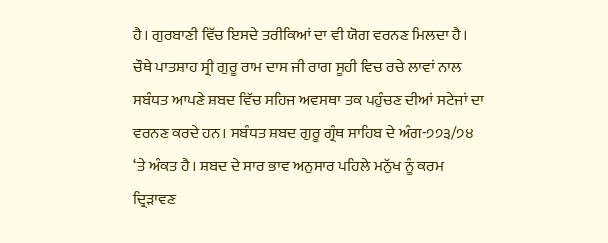ਹੈ। ਗੁਰਬਾਣੀ ਵਿੱਚ ਇਸਦੇ ਤਰੀਕਿਆਂ ਦਾ ਵੀ ਯੋਗ ਵਰਨਣ ਮਿਲਦਾ ਹੈ। ਚੌਥੇ ਪਾਤਸ਼ਾਹ ਸ੍ਰੀ ਗੁਰੂ ਰਾਮ ਦਾਸ ਜੀ ਰਾਗ ਸੂਹੀ ਵਿਚ ਰਚੇ ਲਾਵਾਂ ਨਾਲ ਸਬੰਧਤ ਆਪਣੇ ਸ਼ਬਦ ਵਿੱਚ ਸਹਿਜ ਅਵਸਥਾ ਤਕ ਪਹੁੰਚਣ ਦੀਆਂ ਸਟੇਜਾਂ ਦਾ ਵਰਨਣ ਕਰਦੇ ਹਨ। ਸਬੰਧਤ ਸ਼ਬਦ ਗੁਰੂ ਗ੍ਰੰਥ ਸਾਹਿਬ ਦੇ ਅੰਗ-੭੭੩/੭੪ ‘ਤੇ ਅੰਕਤ ਹੈ। ਸ਼ਬਦ ਦੇ ਸਾਰ ਭਾਵ ਅਨੁਸਾਰ ਪਹਿਲੇ ਮਨੁੱਖ ਨੂੰ ਕਰਮ ਦ੍ਰਿੜਾਵਣ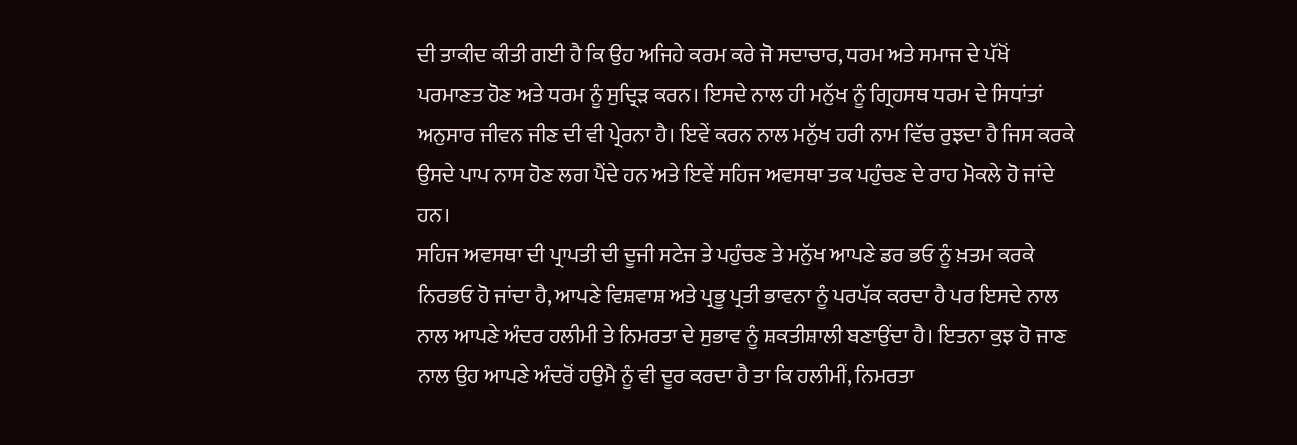ਦੀ ਤਾਕੀਦ ਕੀਤੀ ਗਈ ਹੈ ਕਿ ਉਹ ਅਜਿਹੇ ਕਰਮ ਕਰੇ ਜੋ ਸਦਾਚਾਰ, ਧਰਮ ਅਤੇ ਸਮਾਜ ਦੇ ਪੱਖੋਂ ਪਰਮਾਣਤ ਹੋਣ ਅਤੇ ਧਰਮ ਨੂੰ ਸੁਦ੍ਰਿੜ ਕਰਨ। ਇਸਦੇ ਨਾਲ ਹੀ ਮਨੁੱਖ ਨੂੰ ਗ੍ਰਿਹਸਥ ਧਰਮ ਦੇ ਸਿਧਾਂਤਾਂ ਅਨੁਸਾਰ ਜੀਵਨ ਜੀਣ ਦੀ ਵੀ ਪ੍ਰੇਰਨਾ ਹੈ। ਇਵੇਂ ਕਰਨ ਨਾਲ ਮਨੁੱਖ ਹਰੀ ਨਾਮ ਵਿੱਚ ਰੁਝਦਾ ਹੈ ਜਿਸ ਕਰਕੇ ਉਸਦੇ ਪਾਪ ਨਾਸ ਹੋਣ ਲਗ ਪੈਂਦੇ ਹਨ ਅਤੇ ਇਵੇਂ ਸਹਿਜ ਅਵਸਥਾ ਤਕ ਪਹੁੰਚਣ ਦੇ ਰਾਹ ਮੋਕਲੇ ਹੋ ਜਾਂਦੇ ਹਨ।
ਸਹਿਜ ਅਵਸਥਾ ਦੀ ਪ੍ਰਾਪਤੀ ਦੀ ਦੂਜੀ ਸਟੇਜ ਤੇ ਪਹੁੰਚਣ ਤੇ ਮਨੁੱਖ ਆਪਣੇ ਡਰ ਭਓ ਨੂੰ ਖ਼ਤਮ ਕਰਕੇ ਨਿਰਭਓ ਹੋ ਜਾਂਦਾ ਹੈ, ਆਪਣੇ ਵਿਸ਼ਵਾਸ਼ ਅਤੇ ਪ੍ਰਭੂ ਪ੍ਰਤੀ ਭਾਵਨਾ ਨੂੰ ਪਰਪੱਕ ਕਰਦਾ ਹੈ ਪਰ ਇਸਦੇ ਨਾਲ ਨਾਲ ਆਪਣੇ ਅੰਦਰ ਹਲੀਮੀ ਤੇ ਨਿਮਰਤਾ ਦੇ ਸੁਭਾਵ ਨੂੰ ਸ਼ਕਤੀਸ਼ਾਲੀ ਬਣਾਉਂਦਾ ਹੈ। ਇਤਨਾ ਕੁਝ ਹੋ ਜਾਣ ਨਾਲ ਉਹ ਆਪਣੇ ਅੰਦਰੋਂ ਹਉਮੈ ਨੂੰ ਵੀ ਦੂਰ ਕਰਦਾ ਹੈ ਤਾ ਕਿ ਹਲੀਮੀਂ, ਨਿਮਰਤਾ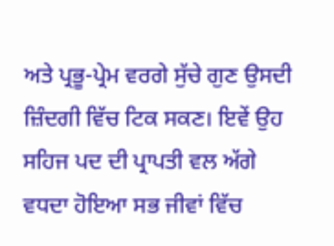ਅਤੇ ਪ੍ਰਭੂ-ਪ੍ਰੇਮ ਵਰਗੇ ਸੁੱਚੇ ਗੁਣ ਉਸਦੀ ਜ਼ਿੰਦਗੀ ਵਿੱਚ ਟਿਕ ਸਕਣ। ਇਵੇਂ ਉਹ ਸਹਿਜ ਪਦ ਦੀ ਪ੍ਰਾਪਤੀ ਵਲ ਅੱਗੇ ਵਧਦਾ ਹੋਇਆ ਸਭ ਜੀਵਾਂ ਵਿੱਚ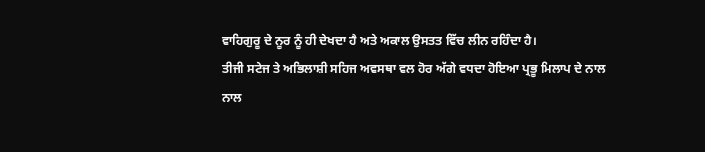ਵਾਹਿਗੁਰੂ ਦੇ ਨੂਰ ਨੂੰ ਹੀ ਦੇਖਦਾ ਹੈ ਅਤੇ ਅਕਾਲ ਉਸਤਤ ਵਿੱਚ ਲੀਨ ਰਹਿੰਦਾ ਹੈ।
ਤੀਜੀ ਸਟੇਜ ਤੇ ਅਭਿਲਾਸ਼ੀ ਸਹਿਜ ਅਵਸਥਾ ਵਲ ਹੋਰ ਅੱਗੇ ਵਧਦਾ ਹੋਇਆ ਪ੍ਰਭੂ ਮਿਲਾਪ ਦੇ ਨਾਲ ਨਾਲ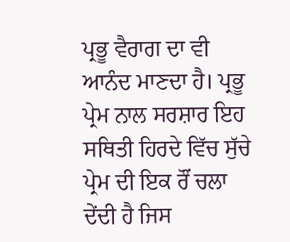ਪ੍ਰਭੂ ਵੈਰਾਗ ਦਾ ਵੀ ਆਨੰਦ ਮਾਣਦਾ ਹੈ। ਪ੍ਰਭੂ ਪ੍ਰੇਮ ਨਾਲ ਸਰਸ਼ਾਰ ਇਹ ਸਥਿਤੀ ਹਿਰਦੇ ਵਿੱਚ ਸੁੱਚੇ ਪ੍ਰੇਮ ਦੀ ਇਕ ਰੌਂ ਚਲਾ ਦੇਂਦੀ ਹੈ ਜਿਸ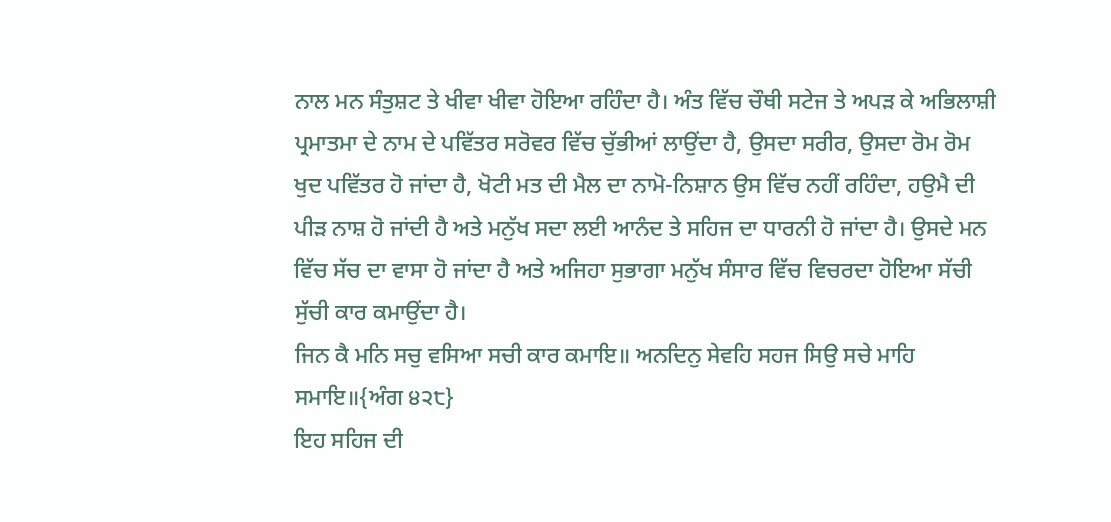ਨਾਲ ਮਨ ਸੰਤੁਸ਼ਟ ਤੇ ਖੀਵਾ ਖੀਵਾ ਹੋਇਆ ਰਹਿੰਦਾ ਹੈ। ਅੰਤ ਵਿੱਚ ਚੌਥੀ ਸਟੇਜ ਤੇ ਅਪੜ ਕੇ ਅਭਿਲਾਸ਼ੀ ਪ੍ਰਮਾਤਮਾ ਦੇ ਨਾਮ ਦੇ ਪਵਿੱਤਰ ਸਰੋਵਰ ਵਿੱਚ ਚੁੱਭੀਆਂ ਲਾਉਂਦਾ ਹੈ, ਉਸਦਾ ਸਰੀਰ, ਉਸਦਾ ਰੋਮ ਰੋਮ ਖੁਦ ਪਵਿੱਤਰ ਹੋ ਜਾਂਦਾ ਹੈ, ਖੋਟੀ ਮਤ ਦੀ ਮੈਲ ਦਾ ਨਾਮੋ-ਨਿਸ਼ਾਨ ਉਸ ਵਿੱਚ ਨਹੀਂ ਰਹਿੰਦਾ, ਹਉਮੈ ਦੀ ਪੀੜ ਨਾਸ਼ ਹੋ ਜਾਂਦੀ ਹੈ ਅਤੇ ਮਨੁੱਖ ਸਦਾ ਲਈ ਆਨੰਦ ਤੇ ਸਹਿਜ ਦਾ ਧਾਰਨੀ ਹੋ ਜਾਂਦਾ ਹੈ। ਉਸਦੇ ਮਨ ਵਿੱਚ ਸੱਚ ਦਾ ਵਾਸਾ ਹੋ ਜਾਂਦਾ ਹੈ ਅਤੇ ਅਜਿਹਾ ਸੁਭਾਗਾ ਮਨੁੱਖ ਸੰਸਾਰ ਵਿੱਚ ਵਿਚਰਦਾ ਹੋਇਆ ਸੱਚੀ ਸੁੱਚੀ ਕਾਰ ਕਮਾਉਂਦਾ ਹੈ।
ਜਿਨ ਕੈ ਮਨਿ ਸਚੁ ਵਸਿਆ ਸਚੀ ਕਾਰ ਕਮਾਇ॥ ਅਨਦਿਨੁ ਸੇਵਹਿ ਸਹਜ ਸਿਉ ਸਚੇ ਮਾਹਿ ਸਮਾਇ॥{ਅੰਗ ੪੨੮}
ਇਹ ਸਹਿਜ ਦੀ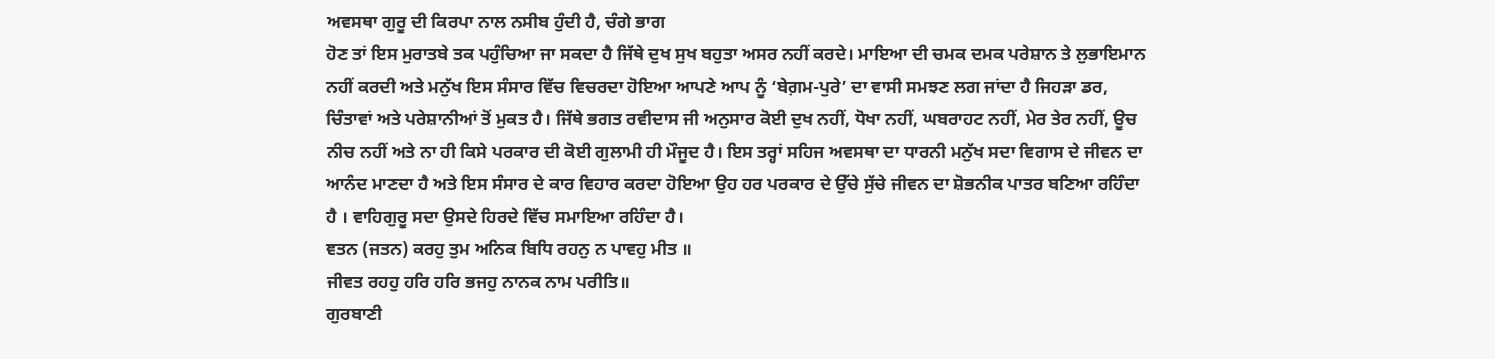ਅਵਸਥਾ ਗੁਰੂ ਦੀ ਕਿਰਪਾ ਨਾਲ ਨਸੀਬ ਹੁੰਦੀ ਹੈ, ਚੰਗੇ ਭਾਗ
ਹੋਣ ਤਾਂ ਇਸ ਮੁਰਾਤਬੇ ਤਕ ਪਹੁੰਚਿਆ ਜਾ ਸਕਦਾ ਹੈ ਜਿੱਥੇ ਦੁਖ ਸੁਖ ਬਹੁਤਾ ਅਸਰ ਨਹੀਂ ਕਰਦੇ। ਮਾਇਆ ਦੀ ਚਮਕ ਦਮਕ ਪਰੇਸ਼ਾਨ ਤੇ ਲੁਭਾਇਮਾਨ ਨਹੀਂ ਕਰਦੀ ਅਤੇ ਮਨੁੱਖ ਇਸ ਸੰਸਾਰ ਵਿੱਚ ਵਿਚਰਦਾ ਹੋਇਆ ਆਪਣੇ ਆਪ ਨੂੰ ‘ਬੇਗ਼ਮ-ਪੁਰੇ’ ਦਾ ਵਾਸੀ ਸਮਝਣ ਲਗ ਜਾਂਦਾ ਹੈ ਜਿਹੜਾ ਡਰ, ਚਿੰਤਾਵਾਂ ਅਤੇ ਪਰੇਸ਼ਾਨੀਆਂ ਤੋਂ ਮੁਕਤ ਹੈ। ਜਿੱਥੇ ਭਗਤ ਰਵੀਦਾਸ ਜੀ ਅਨੁਸਾਰ ਕੋਈ ਦੁਖ ਨਹੀਂ, ਧੋਖਾ ਨਹੀਂ, ਘਬਰਾਹਟ ਨਹੀਂ, ਮੇਰ ਤੇਰ ਨਹੀਂ, ਊਚ ਨੀਚ ਨਹੀਂ ਅਤੇ ਨਾ ਹੀ ਕਿਸੇ ਪਰਕਾਰ ਦੀ ਕੋਈ ਗੁਲਾਮੀ ਹੀ ਮੌਜੂਦ ਹੈ। ਇਸ ਤਰ੍ਹਾਂ ਸਹਿਜ ਅਵਸਥਾ ਦਾ ਧਾਰਨੀ ਮਨੁੱਖ ਸਦਾ ਵਿਗਾਸ ਦੇ ਜੀਵਨ ਦਾ ਆਨੰਦ ਮਾਣਦਾ ਹੈ ਅਤੇ ਇਸ ਸੰਸਾਰ ਦੇ ਕਾਰ ਵਿਹਾਰ ਕਰਦਾ ਹੋਇਆ ਉਹ ਹਰ ਪਰਕਾਰ ਦੇ ਉੱਚੇ ਸੁੱਚੇ ਜੀਵਨ ਦਾ ਸ਼ੋਭਨੀਕ ਪਾਤਰ ਬਣਿਆ ਰਹਿੰਦਾ ਹੈ । ਵਾਹਿਗੁਰੂ ਸਦਾ ਉਸਦੇ ਹਿਰਦੇ ਵਿੱਚ ਸਮਾਇਆ ਰਹਿੰਦਾ ਹੈ।
ਞਤਨ (ਜਤਨ) ਕਰਹੁ ਤੁਮ ਅਨਿਕ ਬਿਧਿ ਰਹਨੁ ਨ ਪਾਵਹੁ ਮੀਤ ॥
ਜੀਵਤ ਰਹਹੁ ਹਰਿ ਹਰਿ ਭਜਹੁ ਨਾਨਕ ਨਾਮ ਪਰੀਤਿ॥
ਗੁਰਬਾਣੀ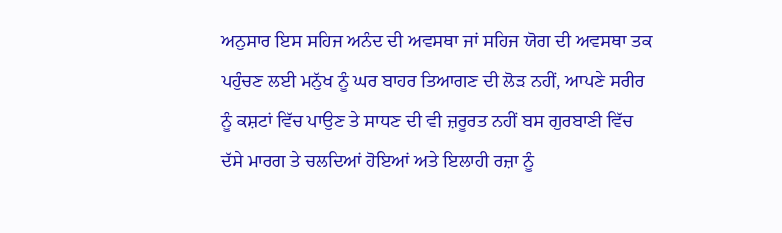ਅਨੁਸਾਰ ਇਸ ਸਹਿਜ ਅਨੰਦ ਦੀ ਅਵਸਥਾ ਜਾਂ ਸਹਿਜ ਯੋਗ ਦੀ ਅਵਸਥਾ ਤਕ ਪਹੁੰਚਣ ਲਈ ਮਨੁੱਖ ਨੂੰ ਘਰ ਬਾਹਰ ਤਿਆਗਣ ਦੀ ਲੋੜ ਨਹੀਂ, ਆਪਣੇ ਸਰੀਰ ਨੂੰ ਕਸ਼ਟਾਂ ਵਿੱਚ ਪਾਉਣ ਤੇ ਸਾਧਣ ਦੀ ਵੀ ਜ਼ਰੂਰਤ ਨਹੀਂ ਬਸ ਗੁਰਬਾਣੀ ਵਿੱਚ ਦੱਸੇ ਮਾਰਗ ਤੇ ਚਲਦਿਆਂ ਹੋਇਆਂ ਅਤੇ ਇਲਾਹੀ ਰਜ਼ਾ ਨੂੰ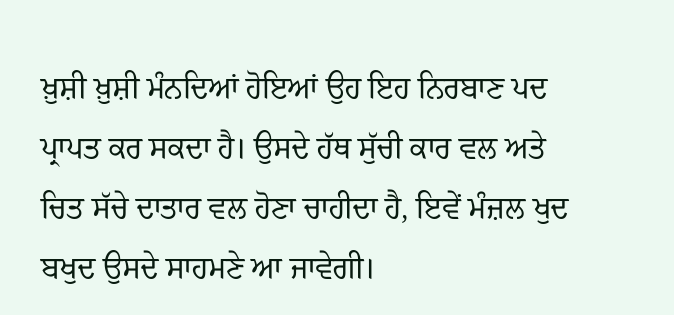ਖ਼ੁਸ਼ੀ ਖ਼ੁਸ਼ੀ ਮੰਨਦਿਆਂ ਹੋਇਆਂ ਉਹ ਇਹ ਨਿਰਬਾਣ ਪਦ ਪ੍ਰਾਪਤ ਕਰ ਸਕਦਾ ਹੈ। ਉਸਦੇ ਹੱਥ ਸੁੱਚੀ ਕਾਰ ਵਲ ਅਤੇ ਚਿਤ ਸੱਚੇ ਦਾਤਾਰ ਵਲ ਹੋਣਾ ਚਾਹੀਦਾ ਹੈ, ਇਵੇਂ ਮੰਜ਼ਲ ਖੁਦ ਬਖੁਦ ਉਸਦੇ ਸਾਹਮਣੇ ਆ ਜਾਵੇਗੀ।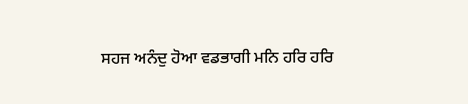ਸਹਜ ਅਨੰਦੁ ਹੋਆ ਵਡਭਾਗੀ ਮਨਿ ਹਰਿ ਹਰਿ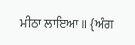ਮੀਠਾ ਲਾਇਆ॥ {ਅੰਗ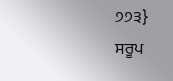੭੭੩}
ਸਰੂਪ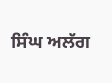ਸਿੰਘ ਅਲੱਗ